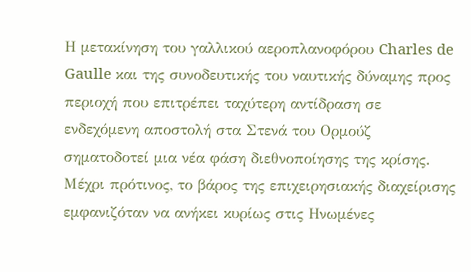Η μετακίνηση του γαλλικού αεροπλανοφόρου Charles de Gaulle και της συνοδευτικής του ναυτικής δύναμης προς περιοχή που επιτρέπει ταχύτερη αντίδραση σε ενδεχόμενη αποστολή στα Στενά του Ορμούζ σηματοδοτεί μια νέα φάση διεθνοποίησης της κρίσης. Μέχρι πρότινος, το βάρος της επιχειρησιακής διαχείρισης εμφανιζόταν να ανήκει κυρίως στις Ηνωμένες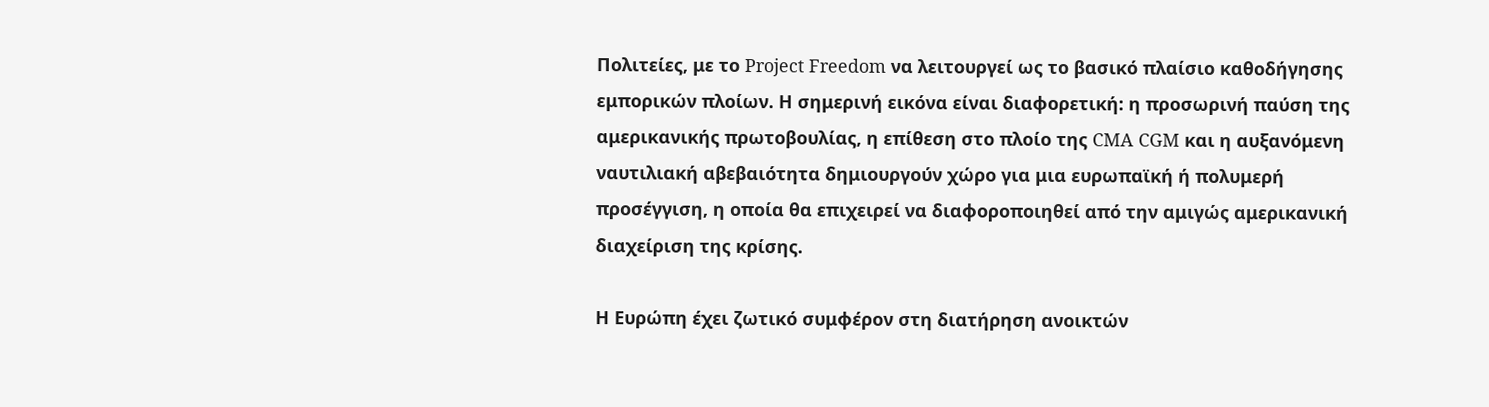Πολιτείες, με το Project Freedom να λειτουργεί ως το βασικό πλαίσιο καθοδήγησης εμπορικών πλοίων. Η σημερινή εικόνα είναι διαφορετική: η προσωρινή παύση της αμερικανικής πρωτοβουλίας, η επίθεση στο πλοίο της CMA CGM και η αυξανόμενη ναυτιλιακή αβεβαιότητα δημιουργούν χώρο για μια ευρωπαϊκή ή πολυμερή προσέγγιση, η οποία θα επιχειρεί να διαφοροποιηθεί από την αμιγώς αμερικανική διαχείριση της κρίσης.

Η Ευρώπη έχει ζωτικό συμφέρον στη διατήρηση ανοικτών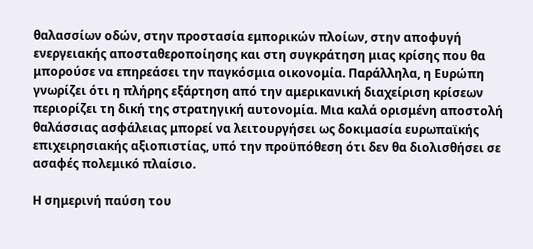θαλασσίων οδών, στην προστασία εμπορικών πλοίων, στην αποφυγή ενεργειακής αποσταθεροποίησης και στη συγκράτηση μιας κρίσης που θα μπορούσε να επηρεάσει την παγκόσμια οικονομία. Παράλληλα, η Ευρώπη γνωρίζει ότι η πλήρης εξάρτηση από την αμερικανική διαχείριση κρίσεων περιορίζει τη δική της στρατηγική αυτονομία. Μια καλά ορισμένη αποστολή θαλάσσιας ασφάλειας μπορεί να λειτουργήσει ως δοκιμασία ευρωπαϊκής επιχειρησιακής αξιοπιστίας, υπό την προϋπόθεση ότι δεν θα διολισθήσει σε ασαφές πολεμικό πλαίσιο.

Η σημερινή παύση του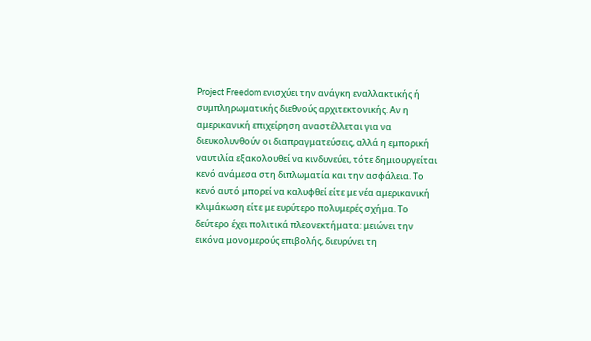Project Freedom ενισχύει την ανάγκη εναλλακτικής ή συμπληρωματικής διεθνούς αρχιτεκτονικής. Αν η αμερικανική επιχείρηση αναστέλλεται για να διευκολυνθούν οι διαπραγματεύσεις, αλλά η εμπορική ναυτιλία εξακολουθεί να κινδυνεύει, τότε δημιουργείται κενό ανάμεσα στη διπλωματία και την ασφάλεια. Το κενό αυτό μπορεί να καλυφθεί είτε με νέα αμερικανική κλιμάκωση είτε με ευρύτερο πολυμερές σχήμα. Το δεύτερο έχει πολιτικά πλεονεκτήματα: μειώνει την εικόνα μονομερούς επιβολής, διευρύνει τη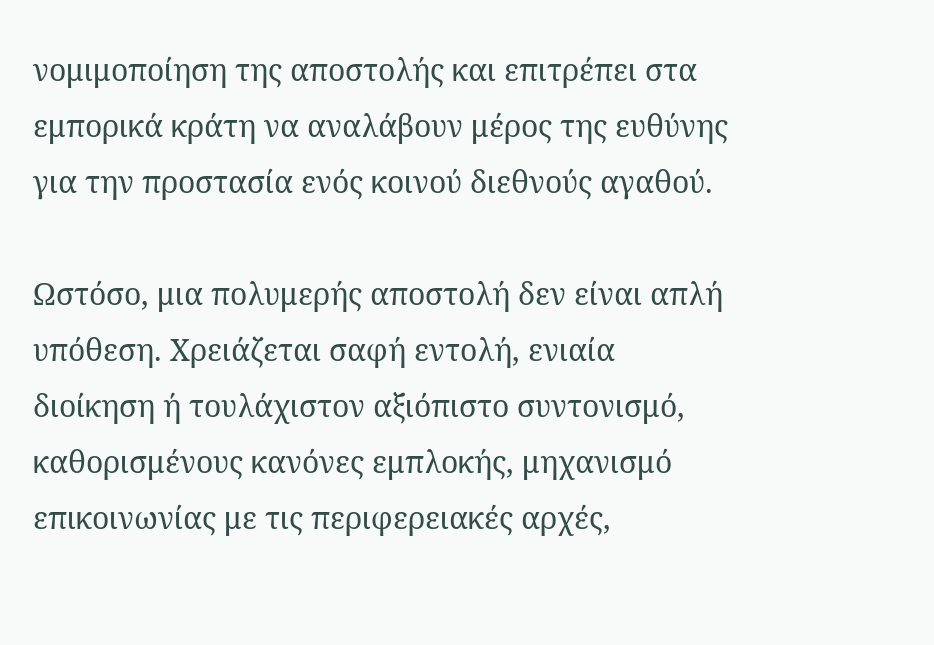νομιμοποίηση της αποστολής και επιτρέπει στα εμπορικά κράτη να αναλάβουν μέρος της ευθύνης για την προστασία ενός κοινού διεθνούς αγαθού.

Ωστόσο, μια πολυμερής αποστολή δεν είναι απλή υπόθεση. Χρειάζεται σαφή εντολή, ενιαία διοίκηση ή τουλάχιστον αξιόπιστο συντονισμό, καθορισμένους κανόνες εμπλοκής, μηχανισμό επικοινωνίας με τις περιφερειακές αρχές,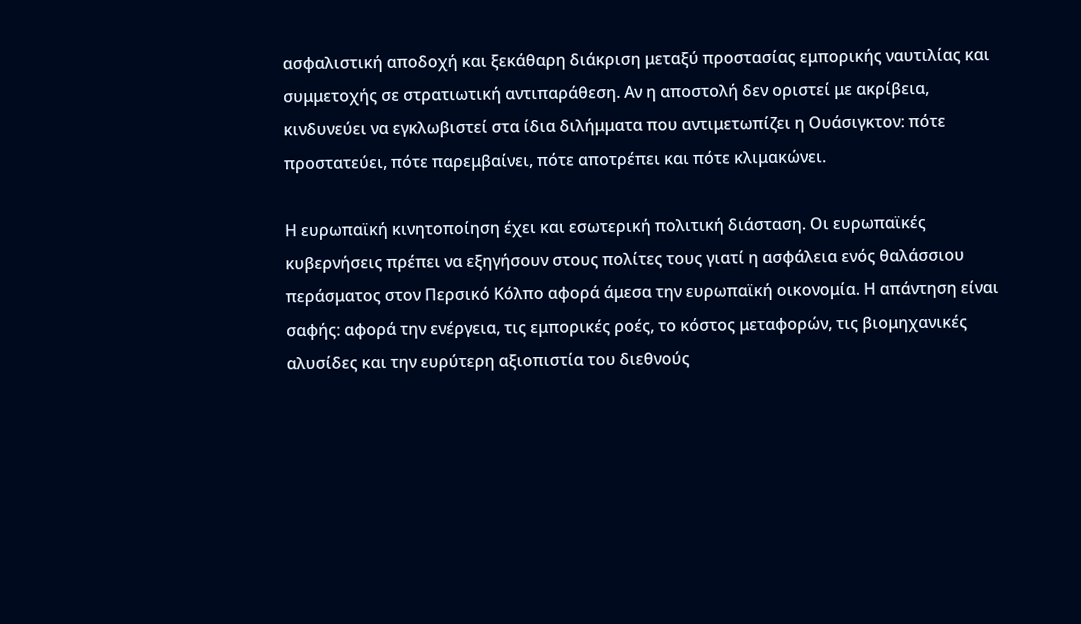ασφαλιστική αποδοχή και ξεκάθαρη διάκριση μεταξύ προστασίας εμπορικής ναυτιλίας και συμμετοχής σε στρατιωτική αντιπαράθεση. Αν η αποστολή δεν οριστεί με ακρίβεια, κινδυνεύει να εγκλωβιστεί στα ίδια διλήμματα που αντιμετωπίζει η Ουάσιγκτον: πότε προστατεύει, πότε παρεμβαίνει, πότε αποτρέπει και πότε κλιμακώνει.

Η ευρωπαϊκή κινητοποίηση έχει και εσωτερική πολιτική διάσταση. Οι ευρωπαϊκές κυβερνήσεις πρέπει να εξηγήσουν στους πολίτες τους γιατί η ασφάλεια ενός θαλάσσιου περάσματος στον Περσικό Κόλπο αφορά άμεσα την ευρωπαϊκή οικονομία. Η απάντηση είναι σαφής: αφορά την ενέργεια, τις εμπορικές ροές, το κόστος μεταφορών, τις βιομηχανικές αλυσίδες και την ευρύτερη αξιοπιστία του διεθνούς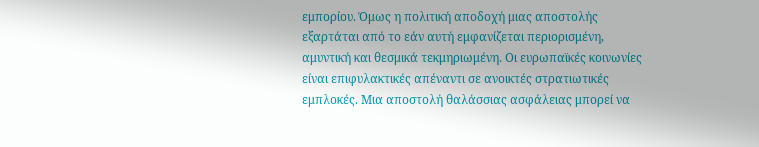εμπορίου. Όμως η πολιτική αποδοχή μιας αποστολής εξαρτάται από το εάν αυτή εμφανίζεται περιορισμένη, αμυντική και θεσμικά τεκμηριωμένη. Οι ευρωπαϊκές κοινωνίες είναι επιφυλακτικές απέναντι σε ανοικτές στρατιωτικές εμπλοκές. Μια αποστολή θαλάσσιας ασφάλειας μπορεί να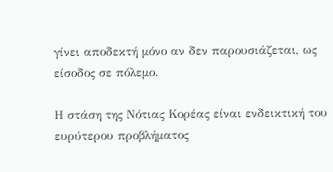γίνει αποδεκτή μόνο αν δεν παρουσιάζεται, ως είσοδος σε πόλεμο.

Η στάση της Νότιας Κορέας είναι ενδεικτική του ευρύτερου προβλήματος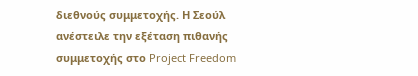διεθνούς συμμετοχής. Η Σεούλ ανέστειλε την εξέταση πιθανής συμμετοχής στο Project Freedom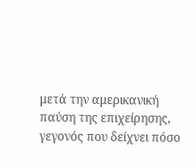μετά την αμερικανική παύση της επιχείρησης, γεγονός που δείχνει πόσο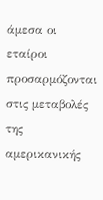άμεσα οι εταίροι προσαρμόζονται στις μεταβολές της αμερικανικής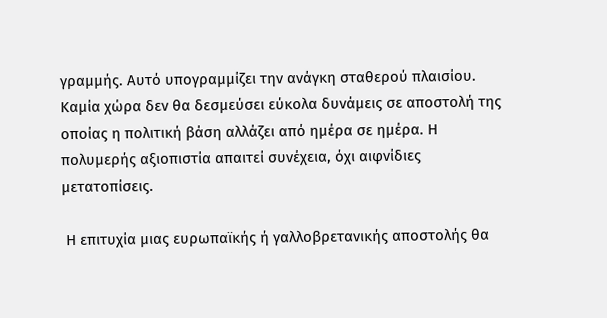γραμμής. Αυτό υπογραμμίζει την ανάγκη σταθερού πλαισίου. Καμία χώρα δεν θα δεσμεύσει εύκολα δυνάμεις σε αποστολή της οποίας η πολιτική βάση αλλάζει από ημέρα σε ημέρα. Η πολυμερής αξιοπιστία απαιτεί συνέχεια, όχι αιφνίδιες μετατοπίσεις.

 Η επιτυχία μιας ευρωπαϊκής ή γαλλοβρετανικής αποστολής θα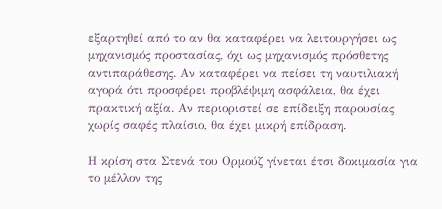εξαρτηθεί από το αν θα καταφέρει να λειτουργήσει ως μηχανισμός προστασίας, όχι ως μηχανισμός πρόσθετης αντιπαράθεσης. Αν καταφέρει να πείσει τη ναυτιλιακή αγορά ότι προσφέρει προβλέψιμη ασφάλεια, θα έχει πρακτική αξία. Αν περιοριστεί σε επίδειξη παρουσίας χωρίς σαφές πλαίσιο, θα έχει μικρή επίδραση.

Η κρίση στα Στενά του Ορμούζ γίνεται έτσι δοκιμασία για το μέλλον της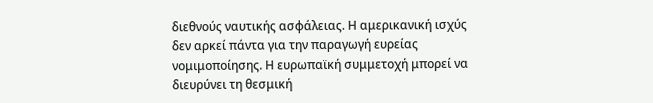διεθνούς ναυτικής ασφάλειας. Η αμερικανική ισχύς δεν αρκεί πάντα για την παραγωγή ευρείας νομιμοποίησης. Η ευρωπαϊκή συμμετοχή μπορεί να διευρύνει τη θεσμική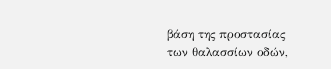βάση της προστασίας των θαλασσίων οδών,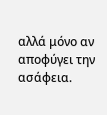αλλά μόνο αν αποφύγει την ασάφεια.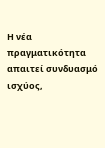Η νέα πραγματικότητα απαιτεί συνδυασμό ισχύος,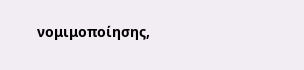νομιμοποίησης,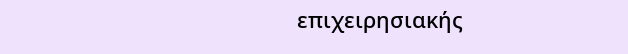επιχειρησιακής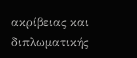ακρίβειας και διπλωματικής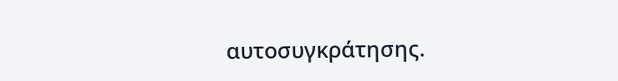αυτοσυγκράτησης.